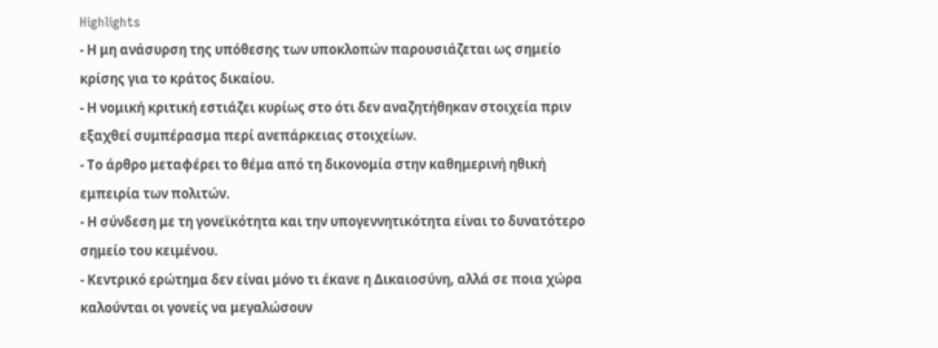Highlights
- Η μη ανάσυρση της υπόθεσης των υποκλοπών παρουσιάζεται ως σημείο κρίσης για το κράτος δικαίου.
- Η νομική κριτική εστιάζει κυρίως στο ότι δεν αναζητήθηκαν στοιχεία πριν εξαχθεί συμπέρασμα περί ανεπάρκειας στοιχείων.
- Το άρθρο μεταφέρει το θέμα από τη δικονομία στην καθημερινή ηθική εμπειρία των πολιτών.
- Η σύνδεση με τη γονεϊκότητα και την υπογεννητικότητα είναι το δυνατότερο σημείο του κειμένου.
- Κεντρικό ερώτημα δεν είναι μόνο τι έκανε η Δικαιοσύνη, αλλά σε ποια χώρα καλούνται οι γονείς να μεγαλώσουν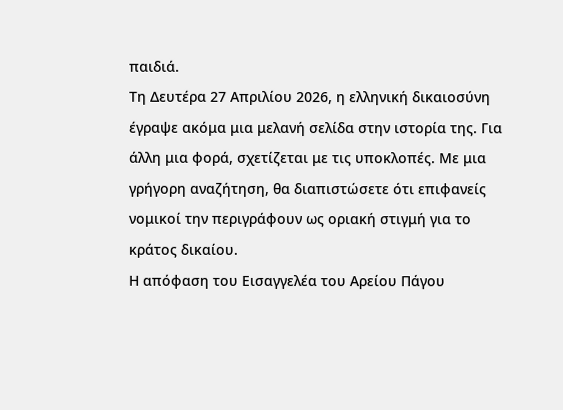παιδιά.
Τη Δευτέρα 27 Απριλίου 2026, η ελληνική δικαιοσύνη έγραψε ακόμα μια μελανή σελίδα στην ιστορία της. Για άλλη μια φορά, σχετίζεται με τις υποκλοπές. Με μια γρήγορη αναζήτηση, θα διαπιστώσετε ότι επιφανείς νομικοί την περιγράφουν ως οριακή στιγμή για το κράτος δικαίου.
Η απόφαση του Εισαγγελέα του Αρείου Πάγου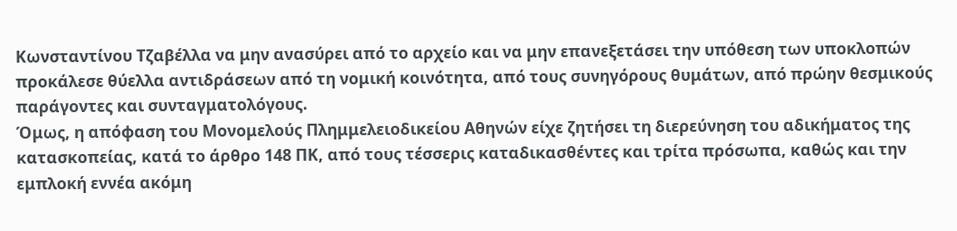Κωνσταντίνου Τζαβέλλα να μην ανασύρει από το αρχείο και να μην επανεξετάσει την υπόθεση των υποκλοπών προκάλεσε θύελλα αντιδράσεων από τη νομική κοινότητα, από τους συνηγόρους θυμάτων, από πρώην θεσμικούς παράγοντες και συνταγματολόγους.
Όμως, η απόφαση του Μονομελούς Πλημμελειοδικείου Αθηνών είχε ζητήσει τη διερεύνηση του αδικήματος της κατασκοπείας, κατά το άρθρο 148 ΠΚ, από τους τέσσερις καταδικασθέντες και τρίτα πρόσωπα, καθώς και την εμπλοκή εννέα ακόμη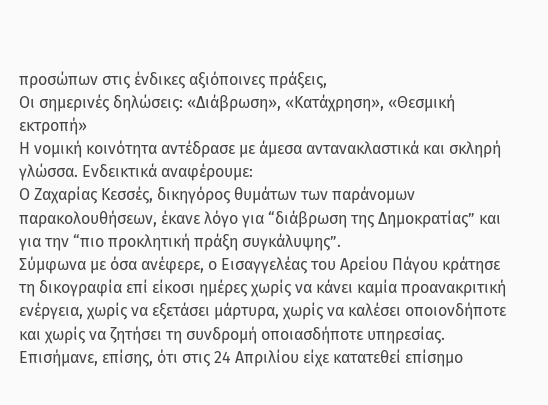προσώπων στις ένδικες αξιόποινες πράξεις,
Οι σημερινές δηλώσεις: «Διάβρωση», «Κατάχρηση», «Θεσμική εκτροπή»
Η νομική κοινότητα αντέδρασε με άμεσα αντανακλαστικά και σκληρή γλώσσα. Ενδεικτικά αναφέρουμε:
Ο Ζαχαρίας Κεσσές, δικηγόρος θυμάτων των παράνομων παρακολουθήσεων, έκανε λόγο για “διάβρωση της Δημοκρατίας” και για την “πιο προκλητική πράξη συγκάλυψης”.
Σύμφωνα με όσα ανέφερε, ο Εισαγγελέας του Αρείου Πάγου κράτησε τη δικογραφία επί είκοσι ημέρες χωρίς να κάνει καμία προανακριτική ενέργεια, χωρίς να εξετάσει μάρτυρα, χωρίς να καλέσει οποιονδήποτε και χωρίς να ζητήσει τη συνδρομή οποιασδήποτε υπηρεσίας.
Επισήμανε, επίσης, ότι στις 24 Απριλίου είχε κατατεθεί επίσημο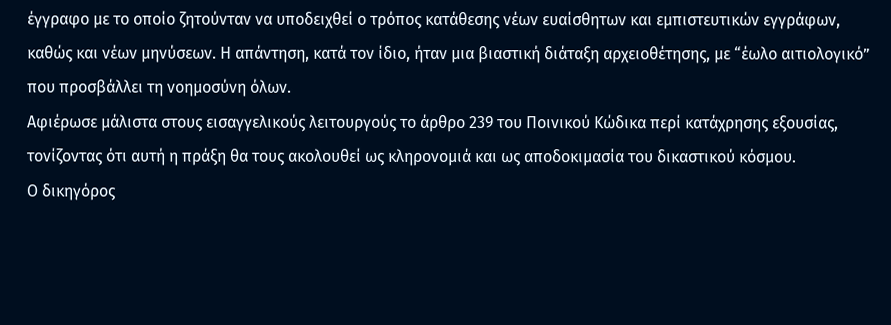έγγραφο με το οποίο ζητούνταν να υποδειχθεί ο τρόπος κατάθεσης νέων ευαίσθητων και εμπιστευτικών εγγράφων, καθώς και νέων μηνύσεων. Η απάντηση, κατά τον ίδιο, ήταν μια βιαστική διάταξη αρχειοθέτησης, με “έωλο αιτιολογικό” που προσβάλλει τη νοημοσύνη όλων.
Αφιέρωσε μάλιστα στους εισαγγελικούς λειτουργούς το άρθρο 239 του Ποινικού Κώδικα περί κατάχρησης εξουσίας, τονίζοντας ότι αυτή η πράξη θα τους ακολουθεί ως κληρονομιά και ως αποδοκιμασία του δικαστικού κόσμου.
Ο δικηγόρος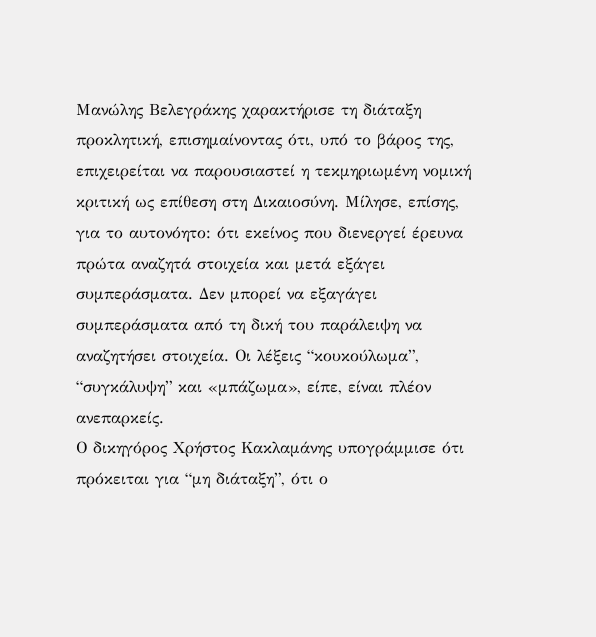Μανώλης Βελεγράκης χαρακτήρισε τη διάταξη προκλητική, επισημαίνοντας ότι, υπό το βάρος της, επιχειρείται να παρουσιαστεί η τεκμηριωμένη νομική κριτική ως επίθεση στη Δικαιοσύνη. Μίλησε, επίσης, για το αυτονόητο: ότι εκείνος που διενεργεί έρευνα πρώτα αναζητά στοιχεία και μετά εξάγει συμπεράσματα. Δεν μπορεί να εξαγάγει συμπεράσματα από τη δική του παράλειψη να αναζητήσει στοιχεία. Οι λέξεις “κουκούλωμα”, “συγκάλυψη” και «μπάζωμα», είπε, είναι πλέον ανεπαρκείς.
Ο δικηγόρος Χρήστος Κακλαμάνης υπογράμμισε ότι πρόκειται για “μη διάταξη”, ότι ο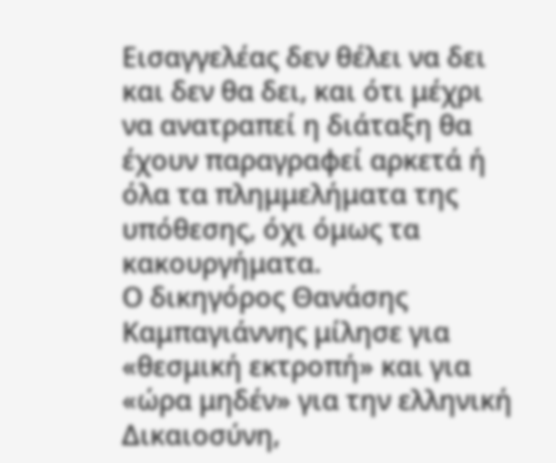Εισαγγελέας δεν θέλει να δει και δεν θα δει, και ότι μέχρι να ανατραπεί η διάταξη θα έχουν παραγραφεί αρκετά ή όλα τα πλημμελήματα της υπόθεσης, όχι όμως τα κακουργήματα.
Ο δικηγόρος Θανάσης Καμπαγιάννης μίλησε για «θεσμική εκτροπή» και για «ώρα μηδέν» για την ελληνική Δικαιοσύνη,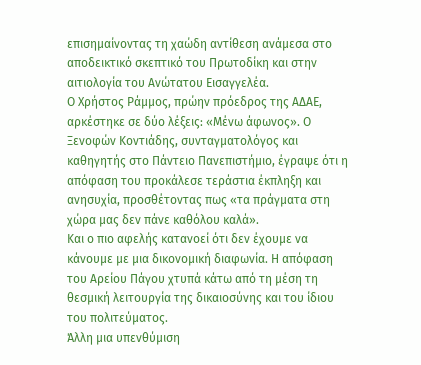επισημαίνοντας τη χαώδη αντίθεση ανάμεσα στο αποδεικτικό σκεπτικό του Πρωτοδίκη και στην αιτιολογία του Ανώτατου Εισαγγελέα.
Ο Χρήστος Ράμμος, πρώην πρόεδρος της ΑΔΑΕ, αρκέστηκε σε δύο λέξεις: «Μένω άφωνος». Ο Ξενοφών Κοντιάδης, συνταγματολόγος και καθηγητής στο Πάντειο Πανεπιστήμιο, έγραψε ότι η απόφαση του προκάλεσε τεράστια έκπληξη και ανησυχία, προσθέτοντας πως «τα πράγματα στη χώρα μας δεν πάνε καθόλου καλά».
Και ο πιο αφελής κατανοεί ότι δεν έχουμε να κάνουμε με μια δικονομική διαφωνία. Η απόφαση του Αρείου Πάγου χτυπά κάτω από τη μέση τη θεσμική λειτουργία της δικαιοσύνης και του ίδιου του πολιτεύματος.
Άλλη μια υπενθύμιση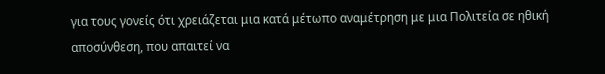για τους γονείς ότι χρειάζεται μια κατά μέτωπο αναμέτρηση με μια Πολιτεία σε ηθική αποσύνθεση, που απαιτεί να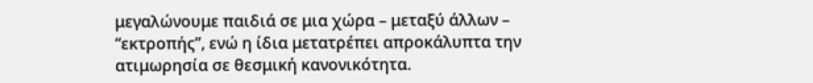μεγαλώνουμε παιδιά σε μια χώρα – μεταξύ άλλων – “εκτροπής”, ενώ η ίδια μετατρέπει απροκάλυπτα την ατιμωρησία σε θεσμική κανονικότητα.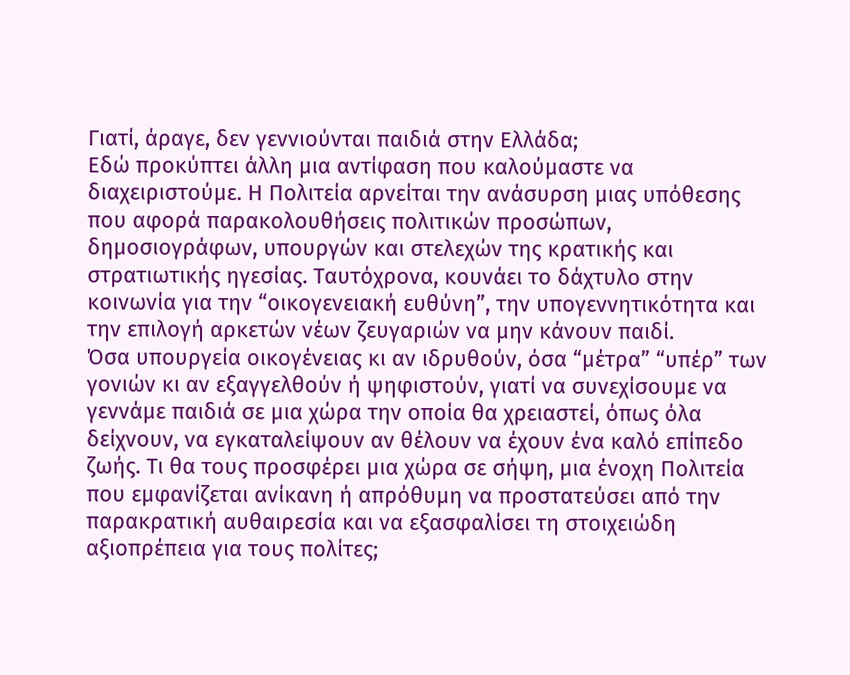Γιατί, άραγε, δεν γεννιούνται παιδιά στην Ελλάδα;
Εδώ προκύπτει άλλη μια αντίφαση που καλούμαστε να διαχειριστούμε. Η Πολιτεία αρνείται την ανάσυρση μιας υπόθεσης που αφορά παρακολουθήσεις πολιτικών προσώπων, δημοσιογράφων, υπουργών και στελεχών της κρατικής και στρατιωτικής ηγεσίας. Ταυτόχρονα, κουνάει το δάχτυλο στην κοινωνία για την “οικογενειακή ευθύνη”, την υπογεννητικότητα και την επιλογή αρκετών νέων ζευγαριών να μην κάνουν παιδί.
Όσα υπουργεία οικογένειας κι αν ιδρυθούν, όσα “μέτρα” “υπέρ” των γονιών κι αν εξαγγελθούν ή ψηφιστούν, γιατί να συνεχίσουμε να γεννάμε παιδιά σε μια χώρα την οποία θα χρειαστεί, όπως όλα δείχνουν, να εγκαταλείψουν αν θέλουν να έχουν ένα καλό επίπεδο ζωής. Τι θα τους προσφέρει μια χώρα σε σήψη, μια ένοχη Πολιτεία που εμφανίζεται ανίκανη ή απρόθυμη να προστατεύσει από την παρακρατική αυθαιρεσία και να εξασφαλίσει τη στοιχειώδη αξιοπρέπεια για τους πολίτες;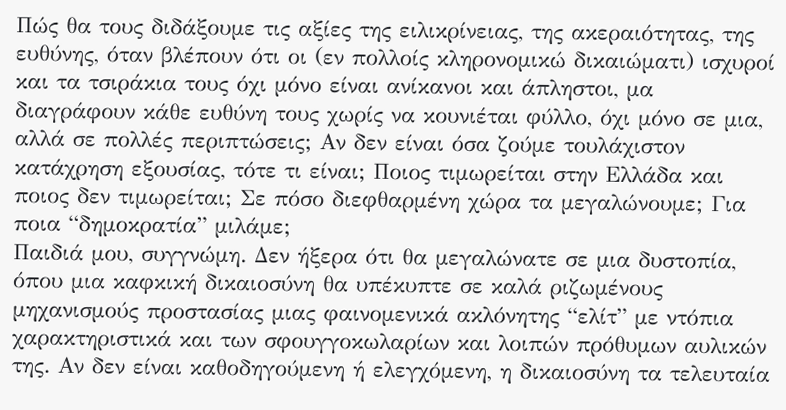Πώς θα τους διδάξουμε τις αξίες της ειλικρίνειας, της ακεραιότητας, της ευθύνης, όταν βλέπουν ότι οι (εν πολλοίς κληρονομικώ δικαιώματι) ισχυροί και τα τσιράκια τους όχι μόνο είναι ανίκανοι και άπληστοι, μα διαγράφουν κάθε ευθύνη τους χωρίς να κουνιέται φύλλο, όχι μόνο σε μια, αλλά σε πολλές περιπτώσεις; Αν δεν είναι όσα ζούμε τουλάχιστον κατάχρηση εξουσίας, τότε τι είναι; Ποιος τιμωρείται στην Ελλάδα και ποιος δεν τιμωρείται; Σε πόσο διεφθαρμένη χώρα τα μεγαλώνουμε; Για ποια “δημοκρατία” μιλάμε;
Παιδιά μου, συγγνώμη. Δεν ήξερα ότι θα μεγαλώνατε σε μια δυστοπία, όπου μια καφκική δικαιοσύνη θα υπέκυπτε σε καλά ριζωμένους μηχανισμούς προστασίας μιας φαινομενικά ακλόνητης “ελίτ” με ντόπια χαρακτηριστικά και των σφουγγοκωλαρίων και λοιπών πρόθυμων αυλικών της. Αν δεν είναι καθοδηγούμενη ή ελεγχόμενη, η δικαιοσύνη τα τελευταία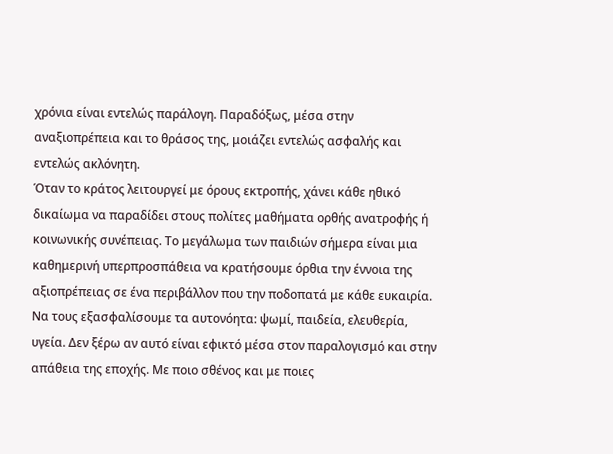χρόνια είναι εντελώς παράλογη. Παραδόξως, μέσα στην αναξιοπρέπεια και το θράσος της, μοιάζει εντελώς ασφαλής και εντελώς ακλόνητη.
Όταν το κράτος λειτουργεί με όρους εκτροπής, χάνει κάθε ηθικό δικαίωμα να παραδίδει στους πολίτες μαθήματα ορθής ανατροφής ή κοινωνικής συνέπειας. Το μεγάλωμα των παιδιών σήμερα είναι μια καθημερινή υπερπροσπάθεια να κρατήσουμε όρθια την έννοια της αξιοπρέπειας σε ένα περιβάλλον που την ποδοπατά με κάθε ευκαιρία.
Να τους εξασφαλίσουμε τα αυτονόητα: ψωμί, παιδεία, ελευθερία, υγεία. Δεν ξέρω αν αυτό είναι εφικτό μέσα στον παραλογισμό και στην απάθεια της εποχής. Με ποιο σθένος και με ποιες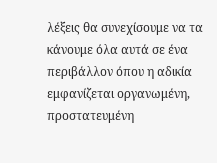λέξεις θα συνεχίσουμε να τα κάνουμε όλα αυτά σε ένα περιβάλλον όπου η αδικία εμφανίζεται οργανωμένη, προστατευμένη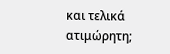και τελικά ατιμώρητη;